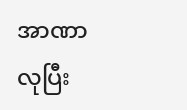အာဏာလုပြီး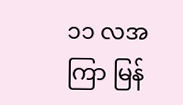၁၁ လအကြာ မြန်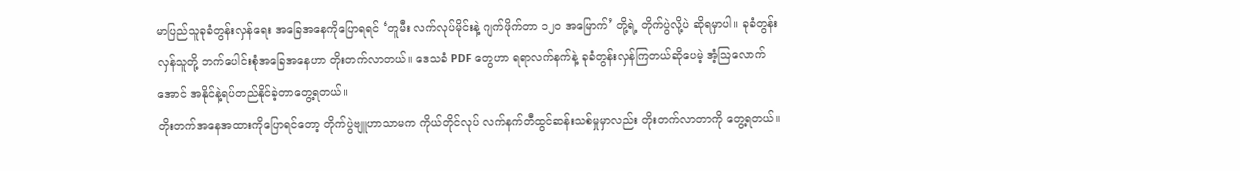မာပြည်သူခုခံတွန်းလှန်ရေး အခြေအနေကိုပြောရရင် ‘တူမီး လက်လုပ်မိုင်းနဲ့ ဂျက်ဖိုက်တာ ၁၂၀ အမြောက်’ တို့ရဲ့ တိုက်ပွဲလို့ပဲ ဆိုရမှာပါ။ ခုခံတွန်းလှန်သူတို့ ဘက်ပေါင်းစုံအခြေအနေဟာ တိုးတက်လာတယ်။ ဒေသခံ PDF တွေဟာ ရရာလက်နက်နဲ့ ခုခံတွန်းလှန်ကြတယ်ဆိုပေမဲ့ အံ့ဩလောက်အောင် အနိုင်နဲ့ရပ်တည်နိုင်ခဲ့တာတွေ့ရတယ်။
တိုးတက်အနေအထားကိုပြောရင်တော့ တိုက်ပွဲဗျူဟာသာမက ကိုယ်တိုင်လုပ် လက်နက်တီထွင်ဆန်းသစ်မှုမှာလည်း တိုးတက်လာတာကို တွေ့ရတယ်။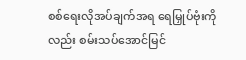စစ်ရေးလိုအပ်ချက်အရ ရေမြှုပ်ဗုံးကိုလည်း စမ်းသပ်အောင်မြင်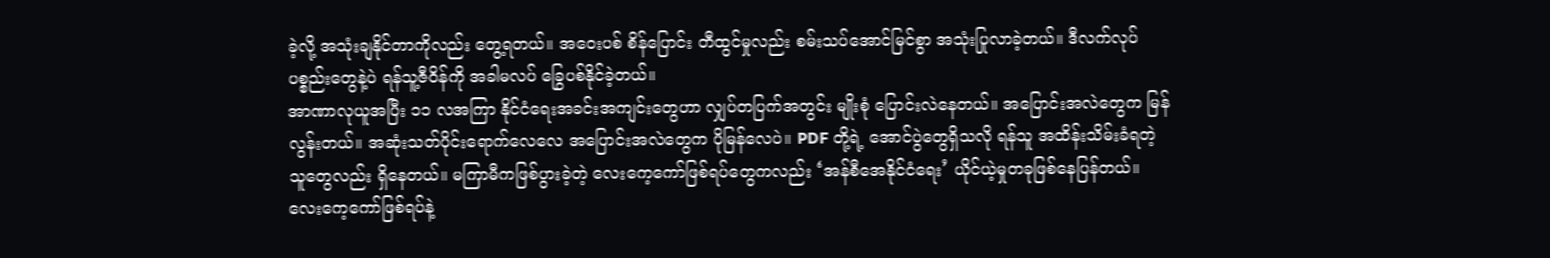ခဲ့လို့ အသုံးချနိုင်တာကိုလည်း တွေ့ရတယ်။ အဝေးပစ် စိန်ပြောင်း တီထွင်မှုလည်း စမ်းသပ်အောင်မြင်စွာ အသုံးပြုလာခဲ့တယ်။ ဒီလက်လုပ်ပစ္စည်းတွေနဲ့ပဲ ရန်သူ့ဇီဝိန်ကို အခါမလပ် ခြွေပစ်နိုင်ခဲ့တယ်။
အာဏာလုယူအပြီး ၁၁ လအကြာ နိုင်ငံရေးအခင်းအကျင်းတွေဟာ လျှပ်တပြက်အတွင်း မျိုးစုံ ပြောင်းလဲနေတယ်။ အပြောင်းအလဲတွေက မြန်လွန်းတယ်။ အဆုံးသတ်ပိုင်းရောက်လေလေ အပြောင်းအလဲတွေက ပိုမြန်လေပဲ။ PDF တို့ရဲ့ အောင်ပွဲတွေရှိသလို ရန်သူ အထိန်းသိမ်းခံရတဲ့သူတွေလည်း ရှိနေတယ်။ မကြာမီကဖြစ်ပွားခဲ့တဲ့ လေးကေ့ကော်ဖြစ်ရပ်တွေကလည်း ‘အန်စီအေနိုင်ငံရေး’ ယိုင်ယဲ့မှုတခုဖြစ်နေပြန်တယ်။ လေးကေ့ကော်ဖြစ်ရပ်နဲ့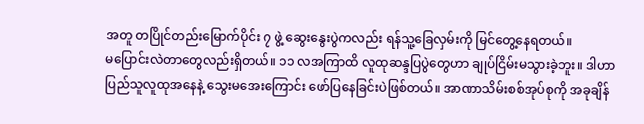အတူ တပြိုင်တည်းမြောက်ပိုင်း ၇ ဖွဲ့ ဆွေးနွေးပွဲကလည်း ရန်သူ့ခြေလှမ်းကို မြင်တွေ့နေရတယ်။
မပြောင်းလဲတာတွေလည်းရှိတယ်။ ၁၁ လအကြာထိ လူထုဆန္ဒပြပွဲတွေဟာ ချုပ်ငြိမ်းမသွားခဲ့ဘူး။ ဒါဟာ ပြည်သူလူထုအနေနဲ့ သွေးမအေးကြောင်း ဖော်ပြနေခြင်းပဲဖြစ်တယ်။ အာဏာသိမ်းစစ်အုပ်စုကို အခုချိန်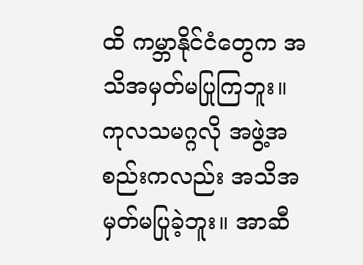ထိ ကမ္ဘာနိုင်ငံတွေက အသိအမှတ်မပြုကြဘူး။ ကုလသမဂ္ဂလို အဖွဲ့အစည်းကလည်း အသိအမှတ်မပြုခဲ့ဘူး။ အာဆီ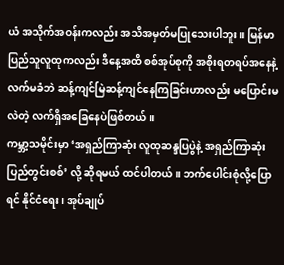ယံ အသိုက်အဝန်းကလည်း အသိအမှတ်မပြုသေးပါဘူး။ မြန်မာပြည်သူလူထုကလည်း ဒီနေ့အထိ စစ်အုပ်စုကို အစိုးရတရပ်အနေနဲ့ လက်မခံဘဲ ဆန့်ကျင်မြဲဆန့်ကျင်နေကြခြင်းဟာလည်း မပြောင်းမလဲတဲ့ လက်ရှိအခြေနေပဲဖြစ်တယ်။
ကမ္ဘာ့သမိုင်းမှာ ‘အရှည်ကြာဆုံး လူထုဆန္ဒပြပွဲနဲ့ အရှည်ကြာဆုံးပြည်တွင်းစစ်’ လို့ ဆိုရမယ် ထင်ပါတယ်။ ဘက်ပေါင်းစုံလို့ပြောရင် နိုင်ငံရေး၊ အုပ်ချုပ်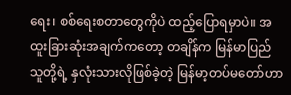ရေး၊ စစ်ရေးစတာတွေကိုပဲ ထည့်ပြောရမှာပဲ။ အထူးခြားဆုံးအချက်ကတော့ တချိန်က မြန်မာပြည်သူတို့ရဲ့ နှလုံးသားလိုဖြစ်ခဲ့တဲ့ မြန်မာ့တပ်မတော်ဟာ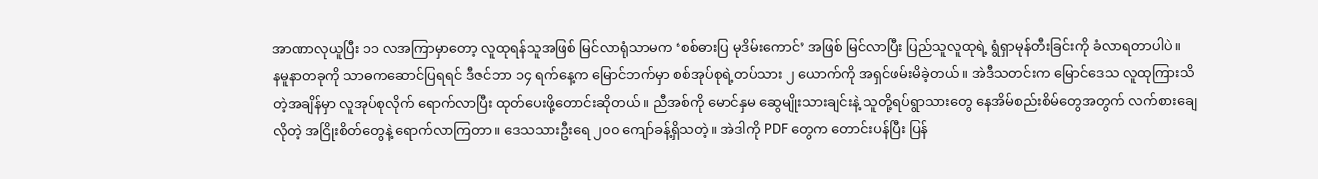အာဏာလုယူပြီး ၁၁ လအကြာမှာတော့ လူထုရန်သူအဖြစ် မြင်လာရုံသာမက ‘စစ်ဓားပြ မုဒိမ်းကောင်’ အဖြစ် မြင်လာပြီး ပြည်သူလူထုရဲ့ ရွံရှာမုန်တီးခြင်းကို ခံလာရတာပါပဲ။
နမူနာတခုကို သာဓကဆောင်ပြရရင် ဒီဇင်ဘာ ၁၄ ရက်နေ့က မြောင်ဘက်မှာ စစ်အုပ်စုရဲ့တပ်သား ၂ ယောက်ကို အရှင်ဖမ်းမိခဲ့တယ်။ အဲဒီသတင်းက မြောင်ဒေသ လူထုကြားသိတဲ့အချိန်မှာ လူအုပ်စုလိုက် ရောက်လာပြီး ထုတ်ပေးဖို့တောင်းဆိုတယ်။ ညီအစ်ကို မောင်နှမ ဆွေမျိုးသားချင်းနဲ့ သူတို့ရပ်ရွာသားတွေ နေအိမ်စည်းစိမ်တွေအတွက် လက်စားချေလိုတဲ့ အငြိုးစိတ်တွေနဲ့ ရောက်လာကြတာ။ ဒေသသားဦးရေ ၂၀၀ ကျော်ခန့်ရှိသတဲ့။ အဲဒါကို PDF တွေက တောင်းပန်ပြီး ပြန်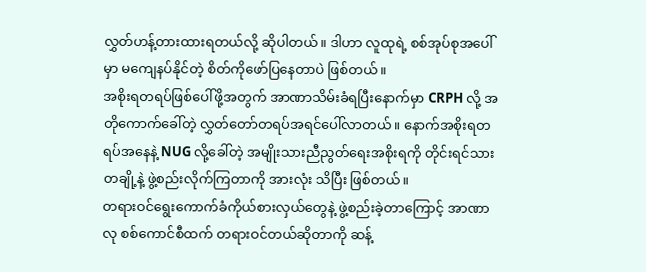လွှတ်ဟန့်တားထားရတယ်လို့ ဆိုပါတယ်။ ဒါဟာ လူထုရဲ့ စစ်အုပ်စုအပေါ်မှာ မကျေနပ်နိုင်တဲ့ စိတ်ကိုဖော်ပြနေတာပဲ ဖြစ်တယ်။
အစိုးရတရပ်ဖြစ်ပေါ်ဖို့အတွက် အာဏာသိမ်းခံရပြီးနောက်မှာ CRPH လို့ အတိုကောက်ခေါ်တဲ့ လွှတ်တော်တရပ်အရင်ပေါ်လာတယ်။ နောက်အစိုးရတရပ်အနေနဲ့ NUG လို့ခေါ်တဲ့ အမျိုးသားညီညွတ်ရေးအစိုးရကို တိုင်းရင်သားတချို့နဲ့ ဖွဲ့စည်းလိုက်ကြတာကို အားလုံး သိပြီး ဖြစ်တယ်။
တရားဝင်ရွေးကောက်ခံကိုယ်စားလှယ်တွေနဲ့ ဖွဲ့စည်းခဲ့တာကြောင့် အာဏာလု စစ်ကောင်စီထက် တရားဝင်တယ်ဆိုတာကို ဆန့်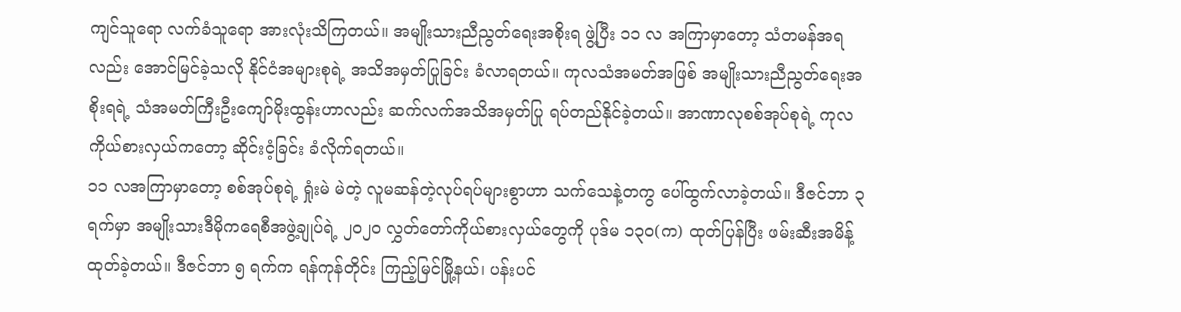ကျင်သူရော လက်ခံသူရော အားလုံးသိကြတယ်။ အမျိုးသားညီညွတ်ရေးအစိုးရ ဖွဲ့ပြီး ၁၁ လ အကြာမှာတော့ သံတမန်အရလည်း အောင်မြင်ခဲ့သလို နိုင်ငံအများစုရဲ့ အသိအမှတ်ပြုခြင်း ခံလာရတယ်။ ကုလသံအမတ်အဖြစ် အမျိုးသားညီညွတ်ရေးအစိုးရရဲ့ သံအမတ်ကြီးဦးကျော်မိုးထွန်းဟာလည်း ဆက်လက်အသိအမှတ်ပြု ရပ်တည်နိုင်ခဲ့တယ်။ အာဏာလုစစ်အုပ်စုရဲ့ ကုလကိုယ်စားလှယ်ကတော့ ဆိုင်းငံ့ခြင်း ခံလိုက်ရတယ်။
၁၁ လအကြာမှာတော့ စစ်အုပ်စုရဲ့ ရှုံးမဲ မဲတဲ့ လူမဆန်တဲ့လုပ်ရပ်များစွာဟာ သက်သေနဲ့တကွ ပေါ်ထွက်လာခဲ့တယ်။ ဒီဇင်ဘာ ၃ ရက်မှာ အမျိုးသားဒီမိုကရေစီအဖွဲ့ချုပ်ရဲ့ ၂၀၂၀ လွှတ်တော်ကိုယ်စားလှယ်တွေကို ပုဒ်မ ၁၃၀(က) ထုတ်ပြန်ပြီး ဖမ်းဆီးအမိန့်ထုတ်ခဲ့တယ်။ ဒီဇင်ဘာ ၅ ရက်က ရန်ကုန်တိုင်း ကြည့်မြင်မြို့နယ်၊ ပန်းပင်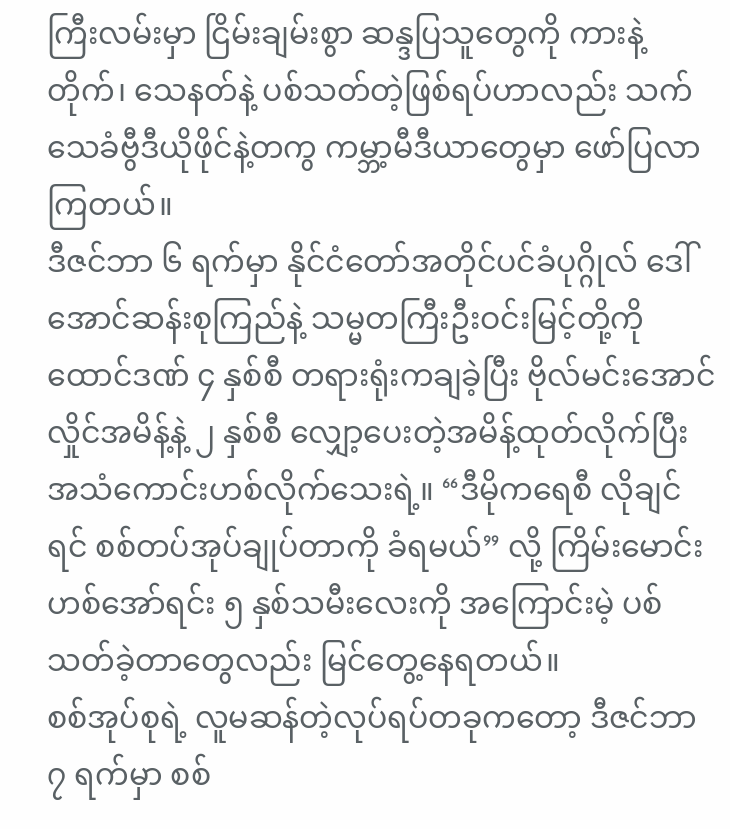ကြီးလမ်းမှာ ငြိမ်းချမ်းစွာ ဆန္ဒပြသူတွေကို ကားနဲ့တိုက်၊ သေနတ်နဲ့ ပစ်သတ်တဲ့ဖြစ်ရပ်ဟာလည်း သက်သေခံဗွီဒီယိုဖိုင်နဲ့တကွ ကမ္ဘာ့မီဒီယာတွေမှာ ဖော်ပြလာကြတယ်။
ဒီဇင်ဘာ ၆ ရက်မှာ နိုင်ငံတော်အတိုင်ပင်ခံပုဂ္ဂိုလ် ဒေါ်အောင်ဆန်းစုကြည်နဲ့ သမ္မတကြီးဦးဝင်းမြင့်တို့ကို ထောင်ဒဏ် ၄ နှစ်စီ တရားရုံးကချခဲ့ပြီး ဗိုလ်မင်းအောင်လှိုင်အမိန့်နဲ့ ၂ နှစ်စီ လျှော့ပေးတဲ့အမိန့်ထုတ်လိုက်ပြီး အသံကောင်းဟစ်လိုက်သေးရဲ့။ “ဒီမိုကရေစီ လိုချင်ရင် စစ်တပ်အုပ်ချုပ်တာကို ခံရမယ်” လို့ ကြိမ်းမောင်းဟစ်အော်ရင်း ၅ နှစ်သမီးလေးကို အကြောင်းမဲ့ ပစ်သတ်ခဲ့တာတွေလည်း မြင်တွေ့နေရတယ်။
စစ်အုပ်စုရဲ့ လူမဆန်တဲ့လုပ်ရပ်တခုကတော့ ဒီဇင်ဘာ ၇ ရက်မှာ စစ်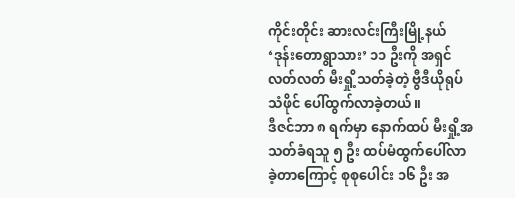ကိုင်းတိုင်း ဆားလင်းကြီးမြို့နယ် ‘ဒုန်းတောရွာသား’ ၁၁ ဦးကို အရှင်လတ်လတ် မီးရှို့သတ်ခဲ့တဲ့ ဗွီဒီယိုရုပ်သံဖိုင် ပေါ်ထွက်လာခဲ့တယ်။
ဒီဇင်ဘာ ၈ ရက်မှာ နောက်ထပ် မီးရှို့အသတ်ခံရသူ ၅ ဦး ထပ်မံထွက်ပေါ်လာခဲ့တာကြောင့် စုစုပေါင်း ၁၆ ဦး အ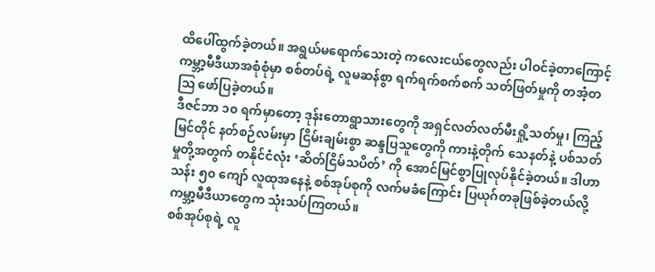ထိပေါ်ထွက်ခဲ့တယ်။ အရွယ်မရောက်သေးတဲ့ ကလေးငယ်တွေလည်း ပါဝင်ခဲ့တာကြောင့် ကမ္ဘာ့မီဒီယာအစုံစုံမှာ စစ်တပ်ရဲ့ လူမဆန်စွာ ရက်ရက်စက်စက် သတ်ဖြတ်မှုကို တအံ့တဩ ဖော်ပြခဲ့တယ်။
ဒီဇင်ဘာ ၁၀ ရက်မှာတော့ ဒုန်းတောရွာသားတွေကို အရှင်လတ်လတ်မီးရှို့သတ်မှု၊ ကြည့်မြင်တိုင် နတ်စဉ်လမ်းမှာ ငြိမ်းချမ်းစွာ ဆန္ဒပြသူတွေကို ကားနဲ့တိုက် သေနတ်နဲ့ ပစ်သတ်မှုတို့အတွက် တနိုင်ငံလုံး ‘ဆိတ်ငြိမ်သပိတ်’ ကို အောင်မြင်စွာပြုလုပ်နိုင်ခဲ့တယ်။ ဒါဟာ သန်း ၅၀ ကျော် လူထုအနေနဲ့ စစ်အုပ်စုကို လက်မခံကြောင်း ပြယုဂ်တခုဖြစ်ခဲ့တယ်လို့ ကမ္ဘာ့မီဒီယာတွေက သုံးသပ်ကြတယ်။
စစ်အုပ်စုရဲ့ လူ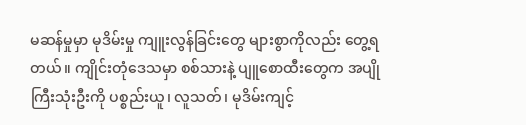မဆန်မှုမှာ မုဒိမ်းမှု ကျူးလွန်ခြင်းတွေ များစွာကိုလည်း တွေ့ရတယ်။ ကျိုင်းတုံဒေသမှာ စစ်သားနဲ့ ပျူစောထီးတွေက အပျိုကြီးသုံးဦးကို ပစ္စည်းယူ၊ လူသတ်၊ မုဒိမ်းကျင့်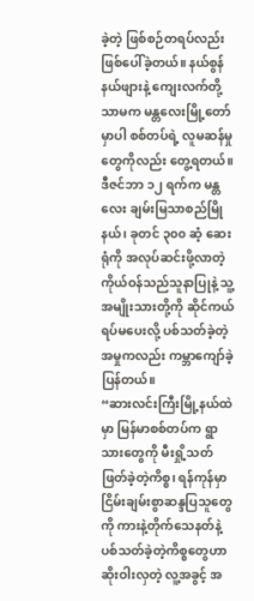ခဲ့တဲ့ ဖြစ်စဉ်တရပ်လည်း ဖြစ်ပေါ်ခဲ့တယ်။ နယ်စွန်နယ်ဖျားနဲ့ ကျေးလက်တို့သာမက မန္တလေးမြို့တော်မှာပါ စစ်တပ်ရဲ့ လူမဆန်မှုတွေကိုလည်း တွေ့ရတယ်။ ဒီဇင်ဘာ ၁၂ ရက်က မန္တလေး ချမ်းမြသာစည်မြိုနယ်၊ ခုတင် ၃၀၀ ဆံ့ ဆေးရုံကို အလုပ်ဆင်းဖို့လာတဲ့ ကိုယ်ဝန်သည်သူနာပြုနဲ့ သူ့အမျိုးသားတို့ကို ဆိုင်ကယ်ရပ်မပေးလို့ ပစ်သတ်ခဲ့တဲ့အမှုကလည်း ကမ္ဘာကျော်ခဲ့ပြန်တယ်။
“ဆားလင်းကြီးမြို့နယ်ထဲမှာ မြန်မာစစ်တပ်က ရွာသားတွေကို မီးရှို့သတ်ဖြတ်ခဲ့တဲ့ကိစ္စ၊ ရန်ကုန်မှာ ငြိမ်းချမ်းစွာဆန္ဒပြသူတွေကို ကားနဲ့တိုက်သေနတ်နဲ့ ပစ်သတ်ခဲ့တဲ့ကိစ္စတွေဟာ ဆိုးဝါးလှတဲ့ လူ့အခွင့် အ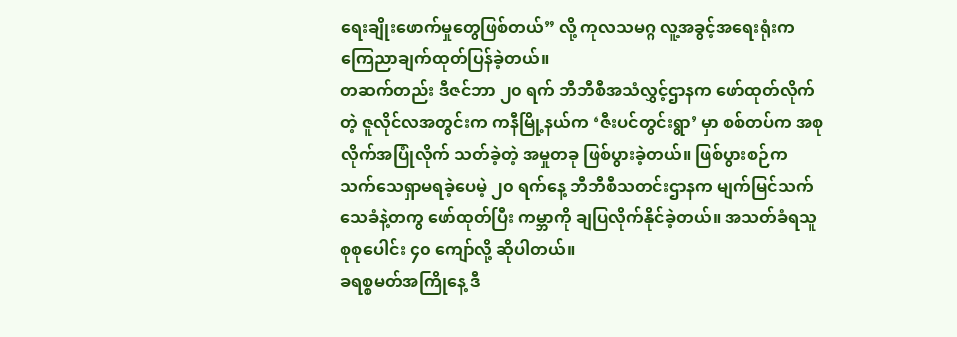ရေးချိုးဖောက်မှုတွေဖြစ်တယ်” လို့ ကုလသမဂ္ဂ လူ့အခွင့်အရေးရုံးက ကြေညာချက်ထုတ်ပြန်ခဲ့တယ်။
တဆက်တည်း ဒီဇင်ဘာ ၂၀ ရက် ဘီဘီစီအသံလွှင့်ဌာနက ဖော်ထုတ်လိုက်တဲ့ ဇူလိုင်လအတွင်းက ကနီမြို့နယ်က ‘ဇီးပင်တွင်းရွာ’ မှာ စစ်တပ်က အစုလိုက်အပြုံလိုက် သတ်ခဲ့တဲ့ အမှုတခု ဖြစ်ပွားခဲ့တယ်။ ဖြစ်ပွားစဉ်က သက်သေရှာမရခဲ့ပေမဲ့ ၂၀ ရက်နေ့ ဘီဘီစီသတင်းဌာနက မျက်မြင်သက်သေခံနဲ့တကွ ဖော်ထုတ်ပြီး ကမ္ဘာကို ချပြလိုက်နိုင်ခဲ့တယ်။ အသတ်ခံရသူစုစုပေါင်း ၄၀ ကျော်လို့ ဆိုပါတယ်။
ခရစ္စမတ်အကြိုနေ့ ဒီ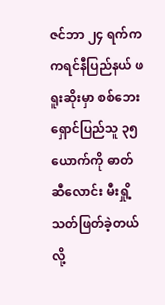ဇင်ဘာ ၂၄ ရက်က ကရင်နီပြည်နယ် ဖရူးဆိုးမှာ စစ်ဘေးရှောင်ပြည်သူ ၃၅ ယောက်ကို ဓာတ်ဆီလောင်း မီးရှို့ သတ်ဖြတ်ခဲ့တယ်လို့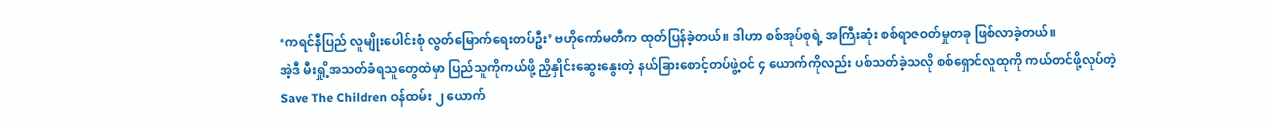‘ကရင်နီပြည် လူမျိုးပေါင်းစုံ လွတ်မြောက်ရေးတပ်ဦး’ ဗဟိုကော်မတီက ထုတ်ပြန်ခဲ့တယ်။ ဒါဟာ စစ်အုပ်စုရဲ့ အကြီးဆုံး စစ်ရာဇဝတ်မှုတခု ဖြစ်လာခဲ့တယ်။
အဲ့ဒီ မီးရှို့အသတ်ခံရသူတွေထဲမှာ ပြည်သူကိုကယ်ဖို့ ညှိနှိုင်းဆွေးနွေးတဲ့ နယ်ခြားစောင့်တပ်ဖွဲ့ဝင် ၄ ယောက်ကိုလည်း ပစ်သတ်ခဲ့သလို စစ်ရှောင်လူထုကို ကယ်တင်ဖို့လုပ်တဲ့ Save The Children ဝန်ထမ်း ၂ ယောက်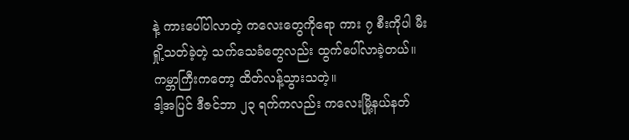နဲ့ ကားပေါ်ပါလာတဲ့ ကလေးတွေကိုရော ကား ၇ စီးကိုပါ မီးရှို့သတ်ခဲ့တဲ့ သက်သေခံတွေလည်း ထွက်ပေါ်လာခဲ့တယ်။ ကမ္ဘာကြီးကတော့ ထိတ်လန့်သွားသတဲ့။
ဒါ့အပြင် ဒီဇင်ဘာ ၂၃ ရက်ကလည်း ကလေးမြို့နယ်နတ်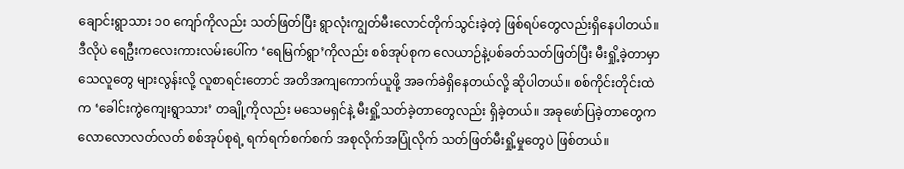ချောင်းရွာသား ၁၀ ကျော်ကိုလည်း သတ်ဖြတ်ပြီး ရွာလုံးကျွတ်မီးလောင်တိုက်သွင်းခဲ့တဲ့ ဖြစ်ရပ်တွေလည်းရှိနေပါတယ်။ ဒီလိုပဲ ရေဦးကလေးကားလမ်းပေါ်က ‘ရေမြက်ရွာ’ကိုလည်း စစ်အုပ်စုက လေယာဉ်နဲ့ပစ်ခတ်သတ်ဖြတ်ပြီး မီးရှို့ခဲ့တာမှာ သေလူတွေ များလွန်းလို့ လူစာရင်းတောင် အတိအကျကောက်ယူဖို့ အခက်ခဲရှိနေတယ်လို့ ဆိုပါတယ်။ စစ်ကိုင်းတိုင်းထဲက ‘ခေါင်းကွဲကျေးရွာသား’ တချို့ကိုလည်း မသေမရှင်နဲ့ မီးရှို့သတ်ခဲ့တာတွေလည်း ရှိခဲ့တယ်။ အခုဖော်ပြခဲ့တာတွေက လောလောလတ်လတ် စစ်အုပ်စုရဲ့ ရက်ရက်စက်စက် အစုလိုက်အပြုံလိုက် သတ်ဖြတ်မီးရှို့မှုတွေပဲ ဖြစ်တယ်။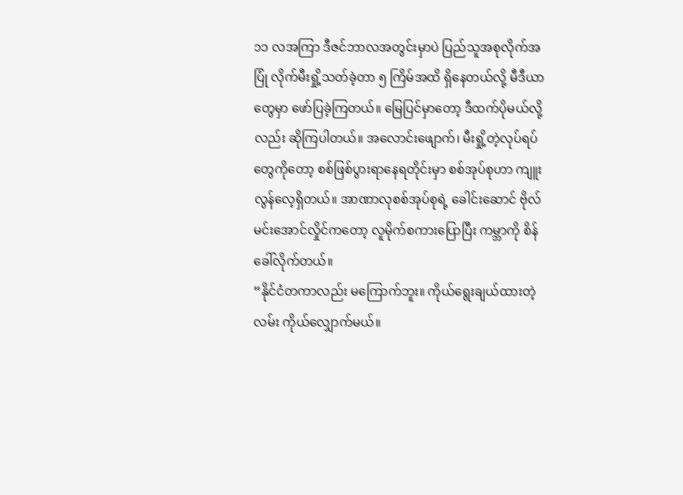၁၁ လအကြာ ဒီဇင်ဘာလအတွင်းမှာပဲ ပြည်သူအစုလိုက်အပြုံ လိုက်မီးရှို့သတ်ခဲ့တာ ၅ ကြိမ်အထိ ရှိနေတယ်လို့ မီဒီယာတွေမှာ ဖော်ပြခဲ့ကြတယ်။ မြေပြင်မှာတော့ ဒီထက်ပိုမယ်လို့လည်း ဆိုကြပါတယ်။ အလောင်းဖျောက်၊ မီးရှို့တဲ့လုပ်ရပ်တွေကိုတော့ စစ်ဖြစ်ပွားရာနေရတိုင်းမှာ စစ်အုပ်စုဟာ ကျူးလွန်လေ့ရှိတယ်။ အာဏာလုစစ်အုပ်စုရဲ့ ခေါင်းဆောင် ဗိုလ်မင်းအောင်လှိုင်ကတော့ လူမိုက်စကားပြောပြီး ကမ္ဘာကို စိန်ခေါ်လိုက်တယ်။
“နိုင်ငံတကာလည်း မကြောက်ဘူး။ ကိုယ်ရွေးချယ်ထားတဲ့လမ်း ကိုယ်လျှောက်မယ်။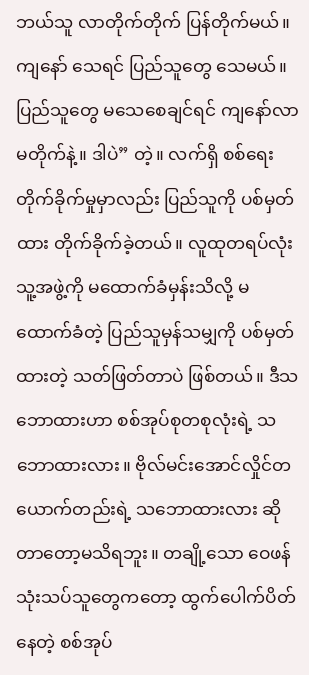ဘယ်သူ လာတိုက်တိုက် ပြန်တိုက်မယ်။ ကျနော် သေရင် ပြည်သူတွေ သေမယ်။ ပြည်သူတွေ မသေစေချင်ရင် ကျနော်လာမတိုက်နဲ့။ ဒါပဲ” တဲ့။ လက်ရှိ စစ်ရေး တိုက်ခိုက်မှုမှာလည်း ပြည်သူကို ပစ်မှတ်ထား တိုက်ခိုက်ခဲ့တယ်။ လူထုတရပ်လုံး သူ့အဖွဲ့ကို မထောက်ခံမှန်းသိလို့ မထောက်ခံတဲ့ ပြည်သူမှန်သမျှကို ပစ်မှတ်ထားတဲ့ သတ်ဖြတ်တာပဲ ဖြစ်တယ်။ ဒီသဘောထားဟာ စစ်အုပ်စုတစုလုံးရဲ့ သဘောထားလား။ ဗိုလ်မင်းအောင်လှိုင်တယောက်တည်းရဲ့ သဘောထားလား ဆိုတာတော့မသိရဘူး။ တချို့သော ဝေဖန်သုံးသပ်သူတွေကတော့ ထွက်ပေါက်ပိတ်နေတဲ့ စစ်အုပ်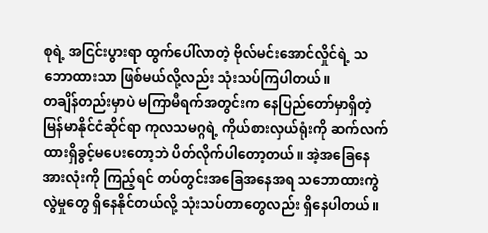စုရဲ့ အငြင်းပွားရာ ထွက်ပေါ်လာတဲ့ ဗိုလ်မင်းအောင်လှိုင်ရဲ့ သဘောထားသာ ဖြစ်မယ်လို့လည်း သုံးသပ်ကြပါတယ်။
တချိန်တည်းမှာပဲ မကြာမီရက်အတွင်းက နေပြည်တော်မှာရှိတဲ့ မြန်မာနိုင်ငံဆိုင်ရာ ကုလသမဂ္ဂရဲ့ ကိုယ်စားလှယ်ရုံးကို ဆက်လက်ထားရှိခွင့်မပေးတော့ဘဲ ပိတ်လိုက်ပါတော့တယ်။ အဲ့အခြေနေအားလုံးကို ကြည့်ရင် တပ်တွင်းအခြေအနေအရ သဘောထားကွဲလွဲမှုတွေ ရှိနေနိုင်တယ်လို့ သုံးသပ်တာတွေလည်း ရှိနေပါတယ်။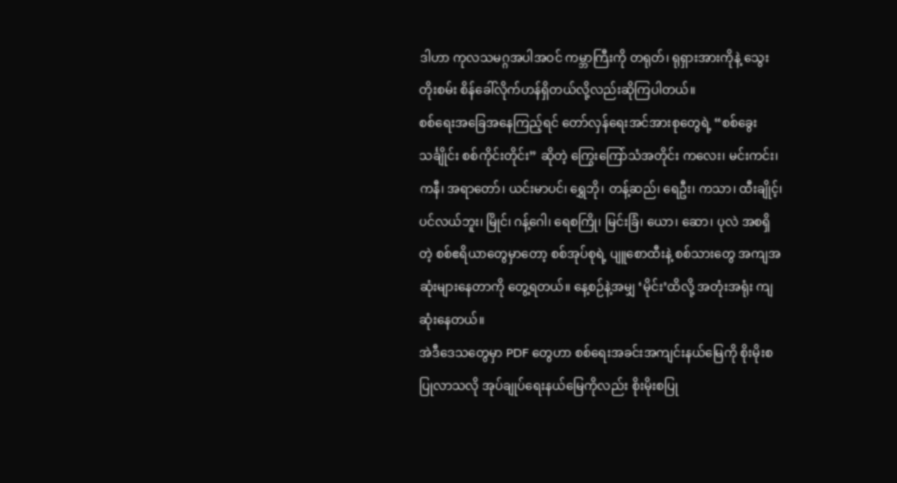ဒါဟာ ကုလသမဂ္ဂအပါအဝင် ကမ္ဘာကြီးကို တရုတ်၊ ရုရှားအားကိုနဲ့ သွေးတိုးစမ်း စိန်ခေါ်လိုက်ဟန်ရှိတယ်လို့လည်းဆိုကြပါတယ်။
စစ်ရေးအခြေအနေကြည့်ရင် တော်လှန်ရေးအင်အားစုတွေရဲ့ “စစ်ခွေးသင်္ချိုင်း စစ်ကိုင်းတိုင်း” ဆိုတဲ့ ကြွေးကြော်သံအတိုင်း ကလေး၊ မင်းကင်း၊ ကနီ၊ အရာတော်၊ ယင်းမာပင်၊ ရွှေဘို၊ တန့်ဆည်၊ ရေဦး၊ ကသာ၊ ထီးချိုင့်၊ ပင်လယ်ဘူး၊ မြိုင်၊ ဂန့်ဂေါ၊ ရေစကြို၊ မြင်းခြံ၊ ယော၊ ဆော၊ ပုလဲ အစရှိတဲ့ စစ်ဧရိယာတွေမှာတော့ စစ်အုပ်စုရဲ့ ပျူစောထီးနဲ့ စစ်သားတွေ အကျအဆုံးများနေတာကို တွေ့ရတယ်။ နေ့စဉ်နဲ့အမျှ ‘မိုင်း’ထိလို့ အတုံးအရုံး ကျဆုံးနေတယ်။
အဲဒီဒေသတွေမှာ PDF တွေဟာ စစ်ရေးအခင်းအကျင်းနယ်မြေကို စိုးမိုးစပြုလာသလို အုပ်ချုပ်ရေးနယ်မြေကိုလည်း စိုးမိုးစပြု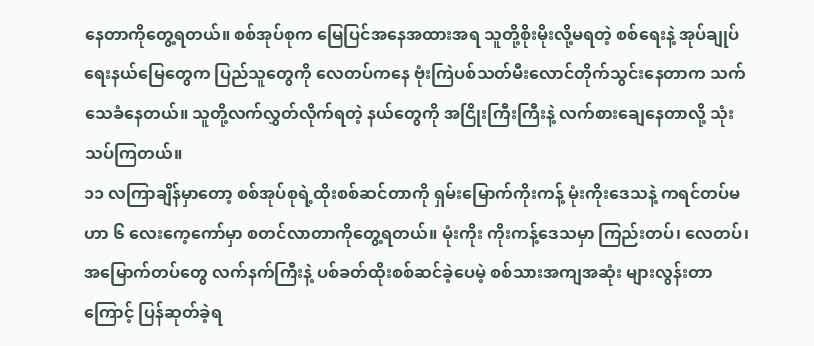နေတာကိုတွေ့ရတယ်။ စစ်အုပ်စုက မြေပြင်အနေအထားအရ သူတို့စိုးမိုးလို့မရတဲ့ စစ်ရေးနဲ့ အုပ်ချုပ်ရေးနယ်မြေတွေက ပြည်သူတွေကို လေတပ်ကနေ ဗုံးကြဲပစ်သတ်မီးလောင်တိုက်သွင်းနေတာက သက်သေခံနေတယ်။ သူတို့လက်လွှတ်လိုက်ရတဲ့ နယ်တွေကို အငြိုးကြီးကြီးနဲ့ လက်စားချေနေတာလို့ သုံးသပ်ကြတယ်။
၁၁ လကြာချိန်မှာတော့ စစ်အုပ်စုရဲ့ထိုးစစ်ဆင်တာကို ရှမ်းမြောက်ကိုးကန့် မုံးကိုးဒေသနဲ့ ကရင်တပ်မဟာ ၆ လေးကေ့ကော်မှာ စတင်လာတာကိုတွေ့ရတယ်။ မုံးကိုး ကိုးကန့်ဒေသမှာ ကြည်းတပ်၊ လေတပ်၊ အမြောက်တပ်တွေ လက်နက်ကြီးနဲ့ ပစ်ခတ်ထိုးစစ်ဆင်ခဲ့ပေမဲ့ စစ်သားအကျအဆုံး များလွန်းတာကြောင့် ပြန်ဆုတ်ခဲ့ရ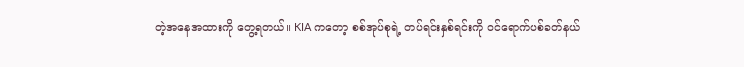တဲ့အနေအထားကို တွေ့ရတယ်။ KIA ကတော့ စစ်အုပ်စုရဲ့ တပ်ရင်းနှစ်ရင်းကို ဝင်ရောက်ပစ်ခတ်နယ်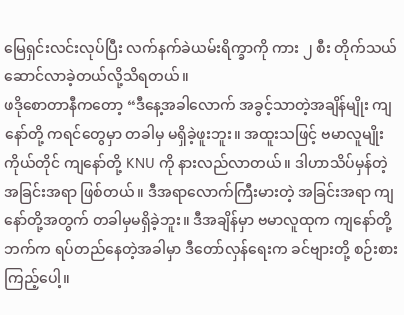မြေရှင်းလင်းလုပ်ပြီး လက်နက်ခဲယမ်းရိက္ခာကို ကား ၂ စီး တိုက်သယ်ဆောင်လာခဲ့တယ်လို့သိရတယ်။
ဖဒိုစောတာနီကတော့ “ဒီနေ့အခါလောက် အခွင့်သာတဲ့အချိန်မျိုး ကျနော်တို့ ကရင်တွေမှာ တခါမှ မရှိခဲ့ဖူးဘူး။ အထူးသဖြင့် ဗမာလူမျိုးကိုယ်တိုင် ကျနော်တို့ KNU ကို နားလည်လာတယ်။ ဒါဟာသိပ်မှန်တဲ့ အခြင်းအရာ ဖြစ်တယ်။ ဒီအရာလောက်ကြီးမားတဲ့ အခြင်းအရာ ကျနော်တို့အတွက် တခါမှမရှိခဲ့ဘူး။ ဒီအချိန်မှာ ဗမာလူထုက ကျနော်တို့ဘက်က ရပ်တည်နေတဲ့အခါမှာ ဒီတော်လှန်ရေးက ခင်ဗျားတို့ စဉ်းစားကြည့်ပေါ့။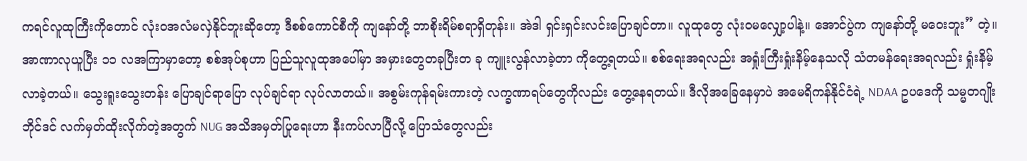ကရင်လူထုကြီးကိုတောင် လုံးဝအလံမလှဲနိုင်ဘူးဆိုတော့ ဒီစစ်ကောင်စီကို ကျနော်တို့ ဘာစိုးရိမ်စရာရှိတုန်း။ အဲဒါ ရှင်းရှင်းလင်းပြောချင်တာ။ လူထုတွေ လုံးဝမလျှော့ပါနဲ့။ အောင်ပွဲက ကျနော်တို့ မဝေးဘူး” တဲ့။
အာဏာလုယူပြီး ၁၁ လအကြာမှာတော့ စစ်အုပ်စုဟာ ပြည်သူလူထုအပေါ်မှာ အမှားတွေတခုပြီးတ ခု ကျူးလွန်လာခဲ့တာ ကိုတွေ့ရတယ်။ စစ်ရေးအရလည်း အရှုံးကြီးရှုံးနိမ့်နေသလို သံတမန်ရေးအရလည်း ရှုံးနိမ့်လာခဲ့တယ်။ သွေးရူးသွေးတန်း ပြောချင်ရာပြော လုပ်ချင်ရာ လုပ်လာတယ်။ အစွမ်းကုန်ရမ်းကားတဲ့ လက္ခဏာရပ်တွေကိုလည်း တွေ့နေရတယ်။ ဒီလိုအခြေနေမှာပဲ အမေရိကန်နိုင်ငံရဲ့ NDAA ဥပဒေကို သမ္မတဂျိုးဘိုင်ဒင် လက်မှတ်ထိုးလိုက်တဲ့အတွက် NUG အသိအမှတ်ပြုရေးဟာ နီးကပ်လာပြီလို့ ပြောသံတွေလည်း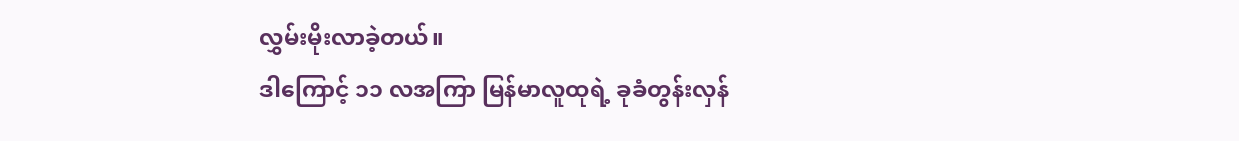လွှမ်းမိုးလာခဲ့တယ်။
ဒါကြောင့် ၁၁ လအကြာ မြန်မာလူထုရဲ့ ခုခံတွန်းလှန်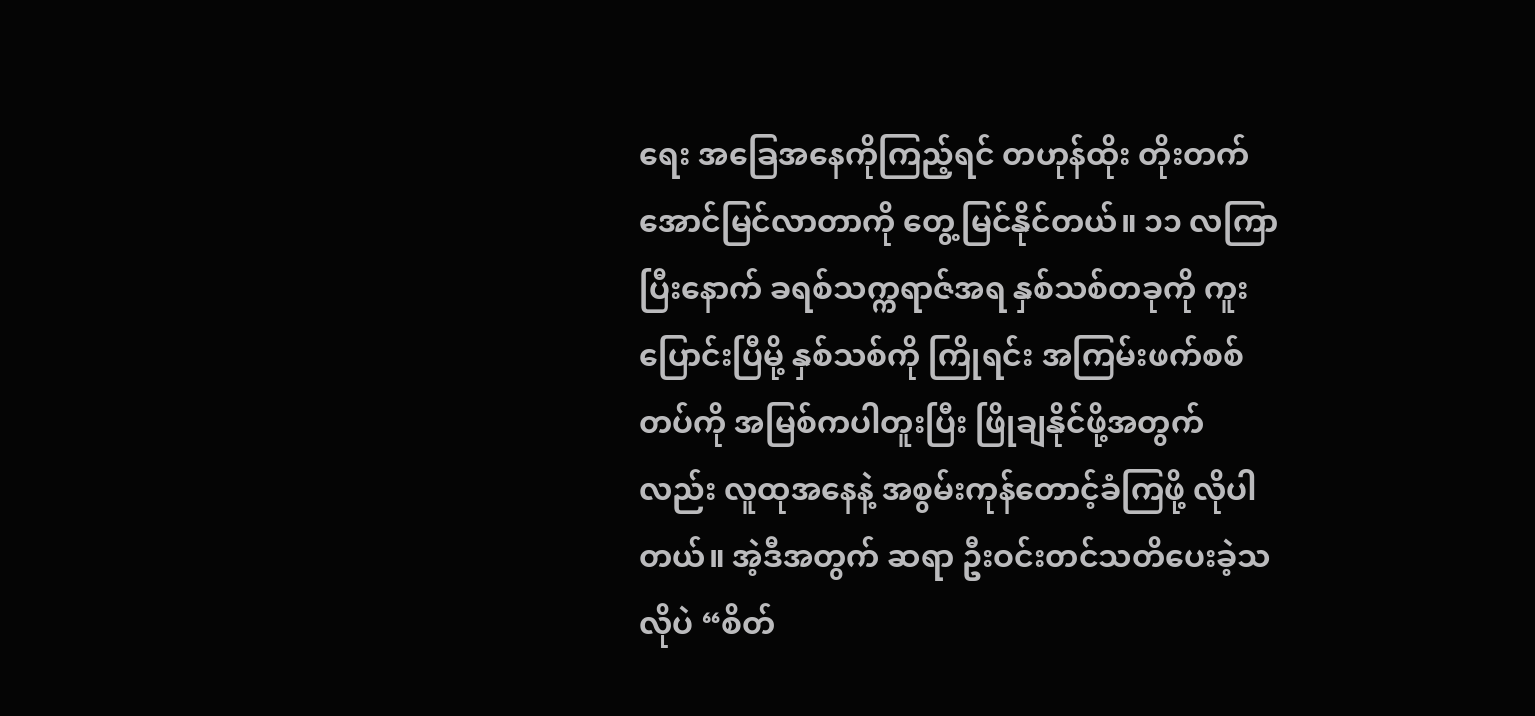ရေး အခြေအနေကိုကြည့်ရင် တဟုန်ထိုး တိုးတက်အောင်မြင်လာတာကို တွေ့မြင်နိုင်တယ်။ ၁၁ လကြာပြီးနောက် ခရစ်သက္ကရာဇ်အရ နှစ်သစ်တခုကို ကူးပြောင်းပြီမို့ နှစ်သစ်ကို ကြိုရင်း အကြမ်းဖက်စစ်တပ်ကို အမြစ်ကပါတူးပြီး ဖြိုချနိုင်ဖို့အတွက်လည်း လူထုအနေနဲ့ အစွမ်းကုန်တောင့်ခံကြဖို့ လိုပါတယ်။ အဲ့ဒီအတွက် ဆရာ ဦးဝင်းတင်သတိပေးခဲ့သလိုပဲ “စိတ်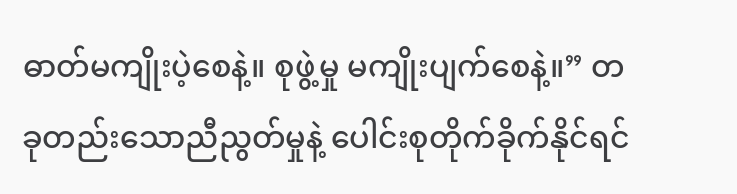ဓာတ်မကျိုးပဲ့စေနဲ့။ စုဖွဲ့မှု မကျိုးပျက်စေနဲ့။” တခုတည်းသောညီညွတ်မှုနဲ့ ပေါင်းစုတိုက်ခိုက်နိုင်ရင်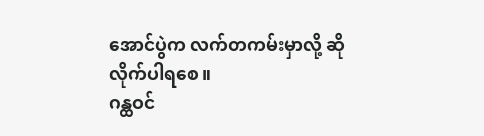အောင်ပွဲက လက်တကမ်းမှာလို့ ဆိုလိုက်ပါရစေ။
ဂန္ထဝင်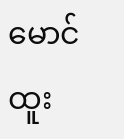မောင်ထူး